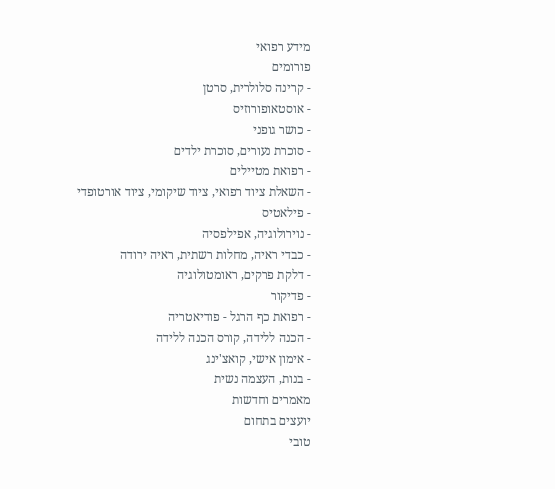מידע רפואי
פורומים
- קרינה סלולרית, סרטן
- אוסטאופורוזיס
- כושר גופני
- סוכרת נעורים, סוכרת ילדים
- רפואת מטיילים
- השאלת ציוד רפואי, ציוד שיקומי, ציוד אורטופדי
- פילאטיס
- נוירולוגיה, אפילפסיה
- כבדי ראיה, מחלות רשתית, ראיה ירודה
- דלקת פרקים, ראומטולוגיה
- פדיקור
- רפואת כף הרגל - פודיאטריה
- הכנה ללידה, קורס הכנה ללידה
- אימון אישי, קואצ'ינג
- בנות, העצמה נשית
מאמרים וחדשות
יועצים בתחום
טובי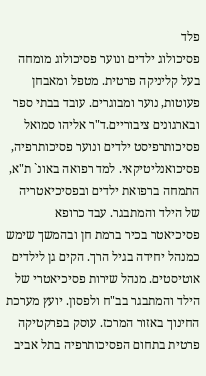פלד
פסיכולוג ילדים ונוער פסיכולוג מומחה בעל קליניקה פרטית. מטפל ומאבחן פעוטות, נוער ומבוגרים. עובד בבתי ספר ובארגונים ציבוריים.ד"ר אליהו סמואל
פסיכותרפיסט ילדים ונוער פסיכותרפיה, פסיכואנליטיקאי. למד רפואה באונ` ת"א, התמחה ברפואת ילדים ובפסיכיאטריה של הילד והמתבגר. עבד כרופא פסיכיאטר בכיר ברמת חן ובהמשך שימש כמנהל יחידה בגיל הרך. הקים גן לילדים אוטיסטים. מנהל שירות פסיכיאטרי של הילד והמתבגר בב"ח ולפסון. יועץ מערכת החינוך באזור המרכז. עוסק בפרקטיקה פרטית בתחום הפסיכותרפיה בתל אביב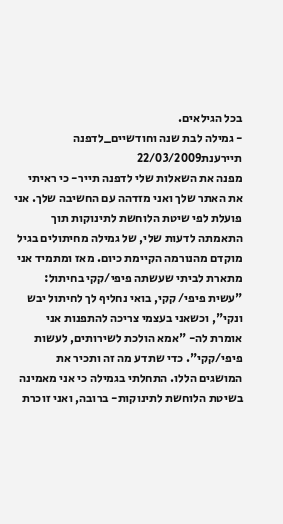בכל הגילאים.
- גמילה לבת שנה וחודשיים_לדפנה תיירענת22/03/2009
מפנה את השאלות שלי לדפנה תייר- כי ראיתי את האתר שלך ואני מזדהה עם החשיבה שלך. אני פועלת לפי שיטת הלוחשת לתינוקות תוך התאמתה לדעות שלי, של גמילה מחיתולים בגיל מוקדם מהנורמה הקיימת כיום. מאז ומתמיד אני מתארת לביתי שעשתה פיפי/קקי בחיתול: "עשית פיפי/ קקי, בואי נחליף לך לחיתול יבש ונקי", וכשאני בעצמי צריכה להתפנות אני אומרת לה- "אמא הולכת לשירותים, לעשות פיפי/קקי". כדי שתדע מה זה ותכיר את המושגים הללו. התחלתי בגמילה כי אני מאמינה בשיטת הלוחשת לתינוקות- ברובה, ואני זוכרת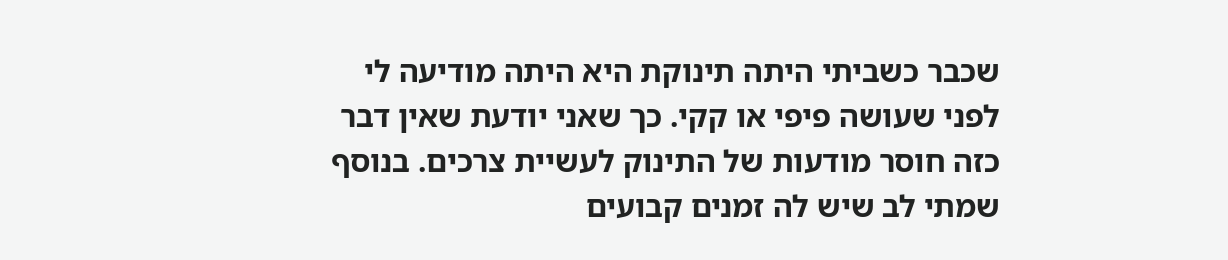שכבר כשביתי היתה תינוקת היא היתה מודיעה לי לפני שעושה פיפי או קקי. כך שאני יודעת שאין דבר כזה חוסר מודעות של התינוק לעשיית צרכים. בנוסף שמתי לב שיש לה זמנים קבועים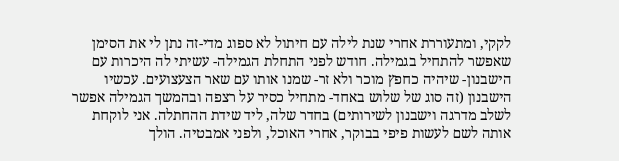לקקי, ומתעוררת אחרי שנת לילה עם חיתול לא ספוג מדי-זה נתן לי את הסימן שאפשר להתחיל בגמילה. חודש לפני התחלת הגמילה- עשיתי לה היכרות עם הישבנון- שיהיה כחפץ מוכר ולא זר- שמנו אותו עם שאר הצעצועים. עכשיו הישבנון (זה סוג של שלוש באחד- מתחיל כסיר על רצפה ובהמשך הגמילה אפשר לשלב מדרגה וישבנון לשירותים) בחדר שלה, ליד שידת ההחתלה. אני לוקחת אותה לשם לעשות פיפי בבוקר, אחרי האוכל, ולפני אמבטיה. הולך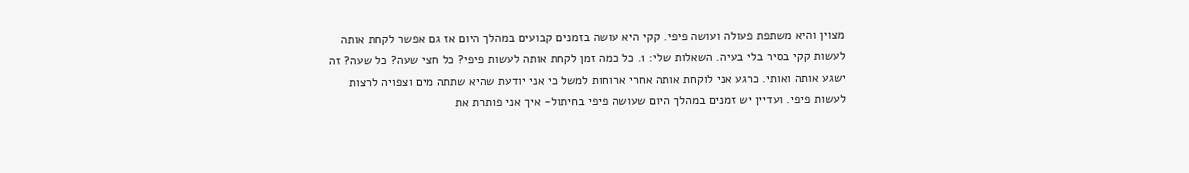מצוין והיא משתפת פעולה ועושה פיפי. קקי היא עושה בזמנים קבועים במהלך היום אז גם אפשר לקחת אותה לעשות קקי בסיר בלי בעיה. השאלות שלי: 1. כל כמה זמן לקחת אותה לעשות פיפי? כל חצי שעה? כל שעה? זה ישגע אותה ואותי. כרגע אני לוקחת אותה אחרי ארוחות למשל כי אני יודעת שהיא שתתה מים וצפויה לרצות לעשות פיפי. ועדיין יש זמנים במהלך היום שעושה פיפי בחיתול- איך אני פותרת את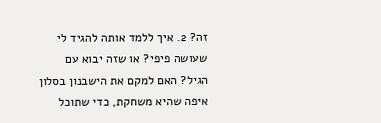זה? 2. איך ללמד אותה להגיד לי שעושה פיפי? או שזה יבוא עם הגיל? האם למקם את הישבנון בסלון איפה שהיא משחקת, כדי שתוכל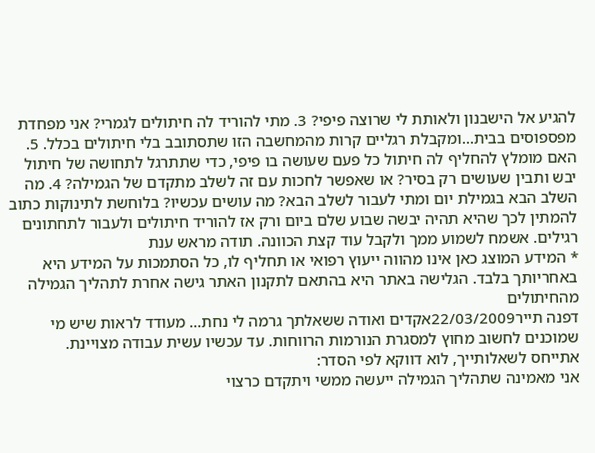להגיע אל הישבנון ולאותת לי שרוצה פיפי? 3. מתי להוריד לה חיתולים לגמרי? אני מפחדת מפספוסים בבית...ומקבלת רגליים קרות מהמחשבה הזו שתסתובב בלי חיתולים בכלל. 5. האם מומלץ להחליף לה חיתול כל פעם שעושה בו פיפי, כדי שתתרגל לתחושה של חיתול יבש ותבין שעושים רק בסיר? או שאפשר לחכות עם זה לשלב מתקדם של הגמילה? 4. מה השלב הבא בגמילת יום ומתי לעבור לשלב הבא? מה עושים עכשיו? בלוחשת לתינוקות כתוב להמתין לכך שהיא תהיה יבשה שבוע שלם ביום ורק אז להוריד חיתולים ולעבור לתחתונים רגילים. אשמח לשמוע ממך ולקבל עוד קצת הכוונה. תודה מראש ענת
* המידע המוצג כאן אינו מהווה ייעוץ רפואי או תחליף לו, כל הסתמכות על המידע היא באחריותך בלבד. הגלישה באתר היא בהתאם לתקנון האתר גישה אחרת לתהליך הגמילה מהחיתולים
דפנה תייר22/03/2009אקדים ואודה ששאלתך גרמה לי נחת... מעודד לראות שיש מי שמוכנים לחשוב מחוץ למסגרת הנורמות הרווחות. עד עכשיו עשית עבודה מצויינת.
אתייחס לשאלותייך, לוא דווקא לפי הסדר:
אני מאמינה שתהליך הגמילה ייעשה ממשי ויתקדם כרצוי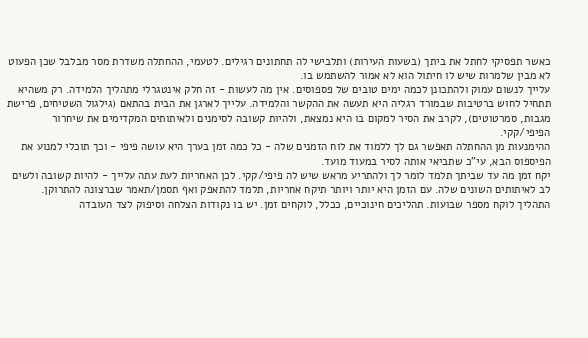כאשר תפסיקי לחתל את ביתך (בשעות העירות) ותלבישי לה תחתונים רגילים. לטעמי, ההחתלה משדרת מסר מבלבל שכן הפעוט לא מבין שלמרות שיש לו חיתול הוא לא אמור להשתמש בו.
עלייך לנשום עמוק ולהתכונן לכמה ימים טובים של פספוסים. אין מה לעשות - זה חלק אינטגרלי מתהליך הלמידה. רק משהיא תתחיל לחוש ברטיבות שבמורד רגליה היא תעשה את ההקשר והלמידה. עלייך לארגן את הבית בהתאם (גילגול השטיחים, פרישת מגבות, סמרטוטים), לקרב את הסיר למקום בו היא נמצאת, ולהיות קשובה לסימנים ולאיתותים המקדימים את שיחרור הפיפי/קקי.
ההימנעות מן ההחתלה תאפשר גם לך ללמוד את לוח הזמנים שלה - כל כמה זמן בערך היא עושה פיפי - וכך תוכלי למנוע את הפיספוס הבא, עי"כ שתביאי אותה לסיר במעוד מועד.
יקח זמן מה עד שביתך תלמד לומר לך ולהתריע מראש שיש לה פיפי/קקי. לכן האחריות לעת עתה עלייך - להיות קשובה ולשים לב לאיתותים השונים שלה. עם הזמן היא יותר ויותר תיקח אחריות, תלמד להתאפק ואף תסמן/תאמר שברצונה להתרוקן.
התהליך לוקח מספר שבועות. תהליכים חינוכיים, ככלל, לוקחים זמן. יש בו נקודות הצלחה וסיפוק לצד העובדה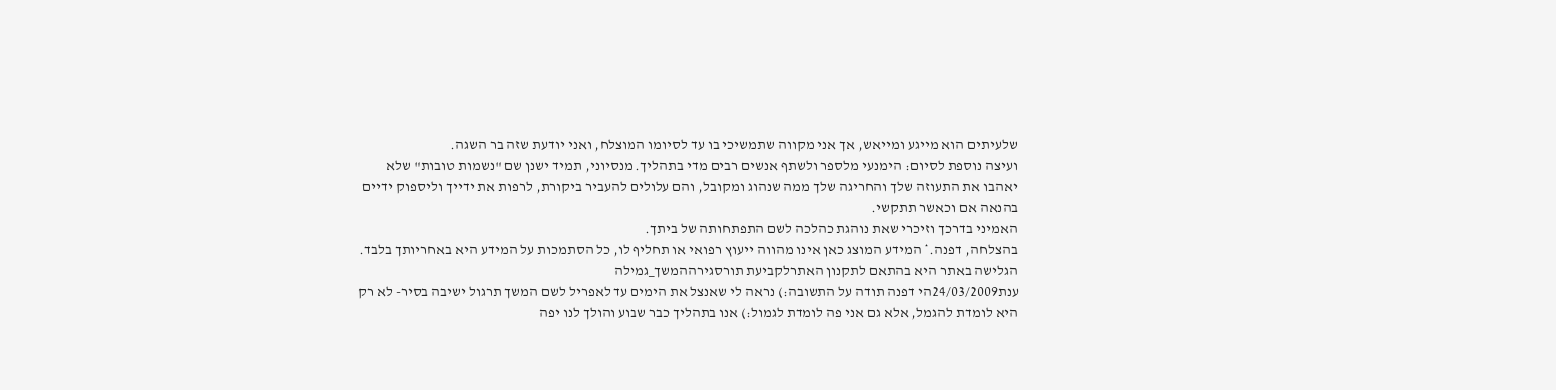שלעיתים הוא מייגע ומייאש, אך אני מקווה שתמשיכי בו עד לסיומו המוצלח, ואני יודעת שזה בר השגה.
ועיצה נוספת לסיום: הימנעי מלספר ולשתף אנשים רבים מדי בתהליך. מנסיוני, תמיד ישנן שם "נשמות טובות" שלא יאהבו את התעוזה שלך והחריגה שלך ממה שנהוג ומקובל, והם עלולים להעביר ביקורת, לרפות את ידייך וליספוק ידיים בהנאה אם וכאשר תתקשי.
האמיני בדרכך וזיכרי שאת נוהגת כהלכה לשם התפתחותה של ביתך.
בהצלחה, דפנה.* המידע המוצג כאן אינו מהווה ייעוץ רפואי או תחליף לו, כל הסתמכות על המידע היא באחריותך בלבד. הגלישה באתר היא בהתאם לתקנון האתרלקביעת תורסגירההמשך_גמילה
ענת24/03/2009הי דפנה תודה על התשובה:) נראה לי שאנצל את הימים עד לאפריל לשם המשך תרגול ישיבה בסיר- לא רק היא לומדת להגמל, אלא גם אני פה לומדת לגמול:) אנו בתהליך כבר שבוע והולך לנו יפה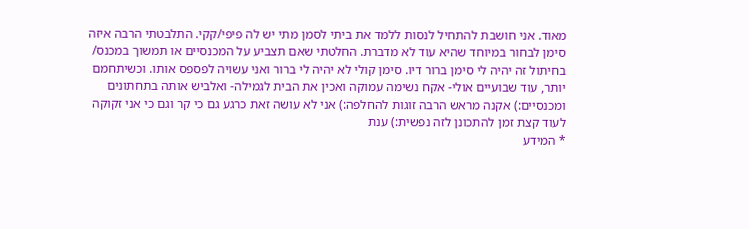מאוד. אני חושבת להתחיל לנסות ללמד את ביתי לסמן מתי יש לה פיפי/קקי. התלבטתי הרבה איזה סימן לבחור במיוחד שהיא עוד לא מדברת. החלטתי שאם תצביע על המכנסיים או תמשוך במכנס/ בחיתול זה יהיה לי סימן ברור דיו. סימן קולי לא יהיה לי ברור ואני עשויה לפספס אותו. וכשיתחמם יותר, עוד שבועיים אולי- אקח נשימה עמוקה ואכין את הבית לגמילה- ואלביש אותה בתחתונים ומכנסיים:) אקנה מראש הרבה זוגות להחלפה:) אני לא עושה זאת כרגע גם כי קר וגם כי אני זקוקה לעוד קצת זמן להתכונן לזה נפשית:) ענת
* המידע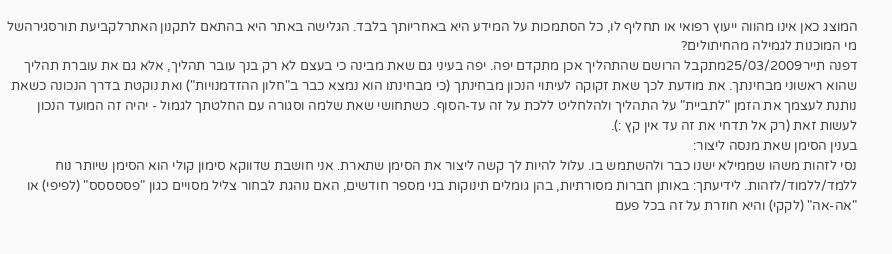המוצג כאן אינו מהווה ייעוץ רפואי או תחליף לו, כל הסתמכות על המידע היא באחריותך בלבד. הגלישה באתר היא בהתאם לתקנון האתרלקביעת תורסגירהשל מי המוכנות לגמילה מהחיתולים?
דפנה תייר25/03/2009מתקבל הרושם שהתהליך אכן מתקדם יפה. יפה בעיני גם שאת מבינה כי בעצם לא רק בנך עובר תהליך, אלא גם את עוברת תהליך שהוא ראשוני מבחינתך. את מודעת לכך שאת זקוקה לעיתוי הנכון מבחינתך (כי מבחינתו הוא נמצא כבר ב"חלון ההזדמנויות") ואת נוקטת בדרך הנכונה כשאת נותנת לעצמך את הזמן "לתביית" על התהליך ולהלחליט ללכת על זה עד-הסוף. כשתחושי שאת שלמה וסגורה עם החלטתך לגמול - יהיה זה המועד הנכון לעשות זאת (רק אל תדחי את זה עד אין קץ :).
בענין הסימן שאת מנסה ליצור:
נסי לזהות משהו שממילא ישנו כבר ולהשתמש בו. עלול להיות לך קשה ליצור את הסימן שתארת. אני חושבת שדווקא סימון קולי הוא הסימן שיותר נוח ללמד/ללמוד/לזהות. לידיעתך: באותן חברות מסורתיות, בהן גומלים תינוקות בני מספר חודשים, האם נוהגת לבחור צליל מסויים כגון "פססססס" (לפיפי) או "אה-אה" (לקקי) והיא חוזרת על זה בכל פעם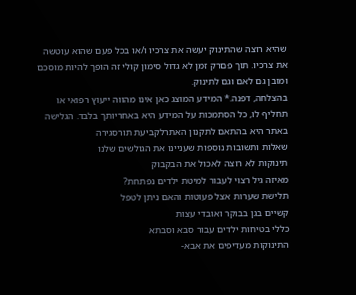שהיא רוצה שהתינוק יעשה את צרכיו ו/או בכל פעם שהוא עוטשה את צרכיו. תוך פםרק זמן לא גדול סימון קולי זה הופך להיות מוסכם ומובן גם לאם וגם לתינוק.
בהצלחה, דפנה.* המידע המוצג כאן אינו מהווה ייעוץ רפואי או תחליף לו, כל הסתמכות על המידע היא באחריותך בלבד. הגלישה באתר היא בהתאם לתקנון האתרלקביעת תורסגירה
שאלות ותשובות נוספות שעניינו את הגולשים שלנו
תינוקות לא רוצה לאכול את הבקבוק
מאיזה גיל רצוי לעבור למיטת ילדים נפתחת?
תלישת שערות אצל פעוטות והאם ניתן לטפל
קשיים בגן בבוקר ואובדי עצות
כללי בטיחות ילדים עבור סבא וסבתא
התינוקות מעדיפים את אבא-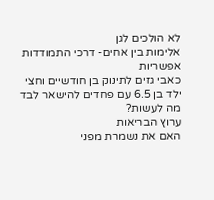לא הולכים לגן
אלימות בין אחים- דרכי התמודדות אפשריות
כאבי גזים לתינוק בן חודשיים וחצי
ילד בן 6.5 עם פחדים להישאר לבד מה לעשות?
ערוץ הבריאות
האם את נשמרת מפני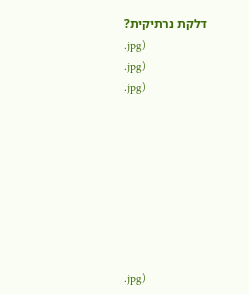דלקת נרתיקית?
.jpg)
.jpg)
.jpg)








.jpg)